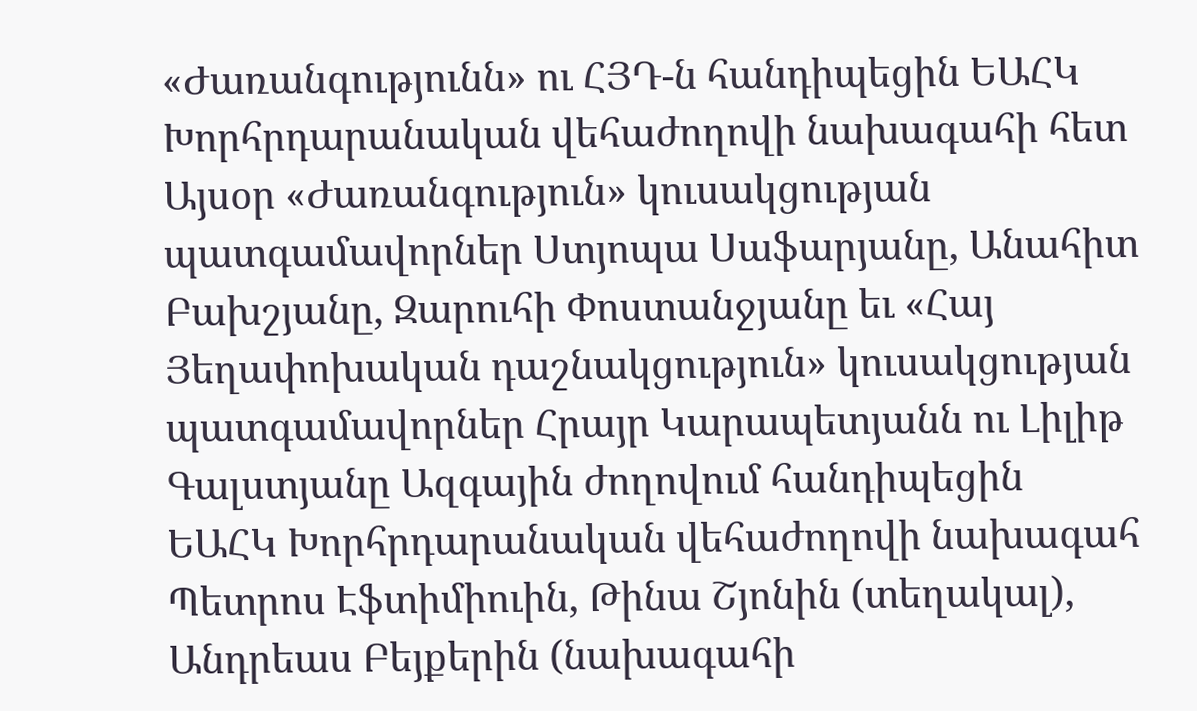«Ժառանգությունն» ու ՀՅԴ-ն հանդիպեցին ԵԱՀԿ Խորհրդարանական վեհաժողովի նախագահի հետ
Այսօր «Ժառանգություն» կուսակցության պատգամավորներ Ստյոպա Սաֆարյանը, Անահիտ Բախշյանը, Զարուհի Փոստանջյանը եւ «Հայ Յեղափոխական դաշնակցություն» կուսակցության պատգամավորներ Հրայր Կարապետյանն ու Լիլիթ Գալստյանը Ազգային ժողովում հանդիպեցին ԵԱՀԿ Խորհրդարանական վեհաժողովի նախագահ Պետրոս Էֆտիմիուին, Թինա Շյոնին (տեղակալ), Անդրեաս Բեյքերին (նախագահի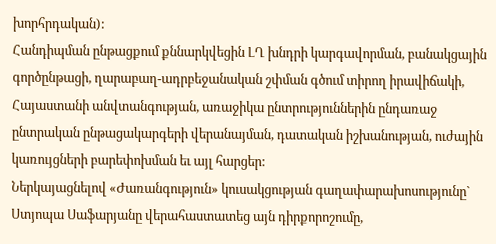խորհրդական):
Հանդիպման ընթացքում քննարկվեցին ԼՂ խնդրի կարգավորման, բանակցային գործընթացի, ղարաբաղ-ադրբեջանական շփման գծում տիրող իրավիճակի, Հայաստանի անվտանգության, առաջիկա ընտրություններին ընդառաջ ընտրական ընթացակարգերի վերանայման, դատական իշխանության, ուժային կառույցների բարեփոխման եւ այլ հարցեր:
Ներկայացնելով «Ժառանգություն» կուսակցության գաղափարախոսությունը` Ստյոպա Սաֆարյանը վերահաստատեց այն դիրքորոշումը,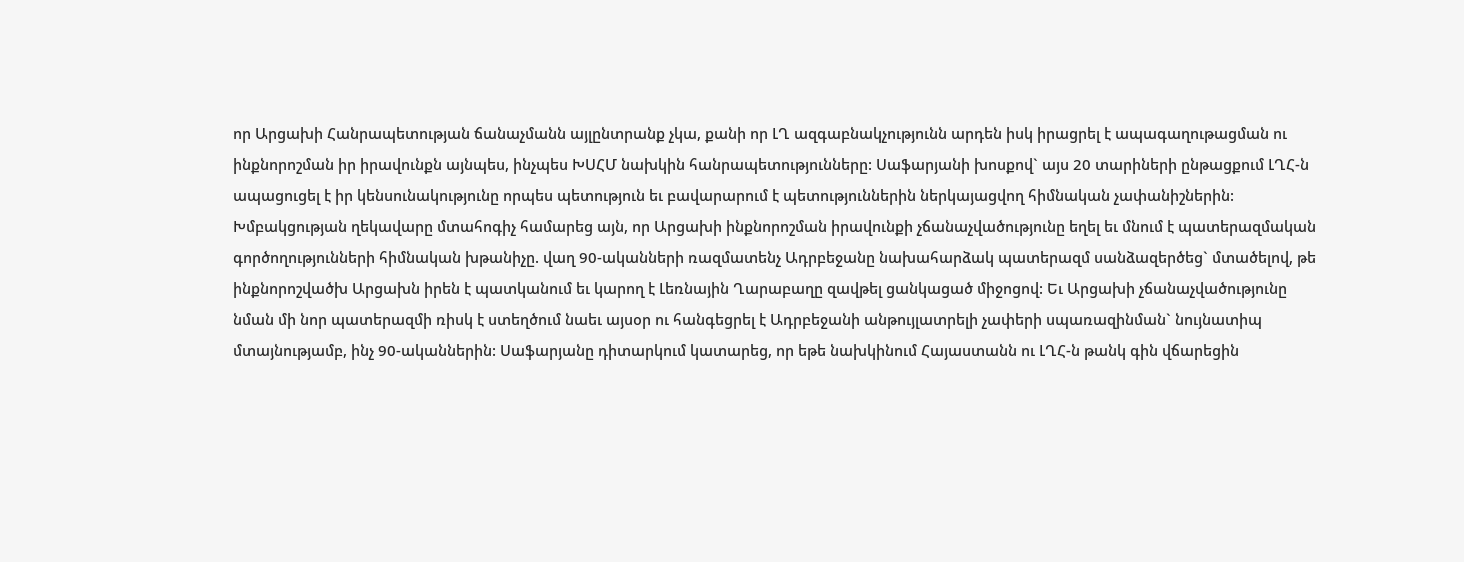որ Արցախի Հանրապետության ճանաչմանն այլընտրանք չկա, քանի որ ԼՂ ազգաբնակչությունն արդեն իսկ իրացրել է ապագաղութացման ու ինքնորոշման իր իրավունքն այնպես, ինչպես ԽՍՀՄ նախկին հանրապետությունները: Սաֆարյանի խոսքով` այս 20 տարիների ընթացքում ԼՂՀ-ն ապացուցել է իր կենսունակությունը որպես պետություն եւ բավարարում է պետություններին ներկայացվող հիմնական չափանիշներին: Խմբակցության ղեկավարը մտահոգիչ համարեց այն, որ Արցախի ինքնորոշման իրավունքի չճանաչվածությունը եղել եւ մնում է պատերազմական գործողությունների հիմնական խթանիչը. վաղ 90-ականների ռազմատենչ Ադրբեջանը նախահարձակ պատերազմ սանձազերծեց` մտածելով, թե ինքնորոշվածխ Արցախն իրեն է պատկանում եւ կարող է Լեռնային Ղարաբաղը զավթել ցանկացած միջոցով: Եւ Արցախի չճանաչվածությունը նման մի նոր պատերազմի ռիսկ է ստեղծում նաեւ այսօր ու հանգեցրել է Ադրբեջանի անթույլատրելի չափերի սպառազինման` նույնատիպ մտայնությամբ, ինչ 90-ականներին: Սաֆարյանը դիտարկում կատարեց, որ եթե նախկինում Հայաստանն ու ԼՂՀ-ն թանկ գին վճարեցին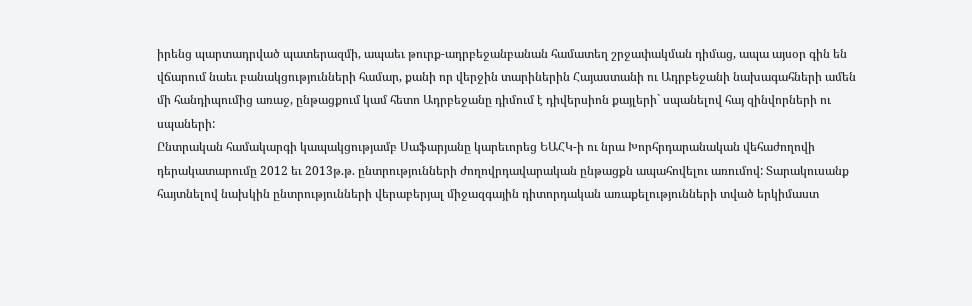իրենց պարտադրված պատերազմի, ապաեւ թուրք-ադրբեջանբանան համատեղ շրջափակման դիմաց, ապա այսօր գին են վճարում նաեւ բանակցությունների համար, քանի որ վերջին տարիներին Հայաստանի ու Ադրբեջանի նախագահների ամեն մի հանդիպումից առաջ, ընթացքում կամ հետո Ադրբեջանը դիմում է դիվերսիոն քայլերի` սպանելով հայ զինվորների ու սպաների:
Ընտրական համակարգի կապակցությամբ Սաֆարյանը կարեւորեց ԵԱՀԿ-ի ու նրա Խորհրդարանական վեհաժողովի դերակատարումը 2012 եւ 2013թ.թ. ընտրությունների ժողովրդավարական ընթացքն ապահովելու առումով: Տարակուսանք հայտնելով նախկին ընտրությունների վերաբերյալ միջազգային դիտորդական առաքելությունների տված երկիմաստ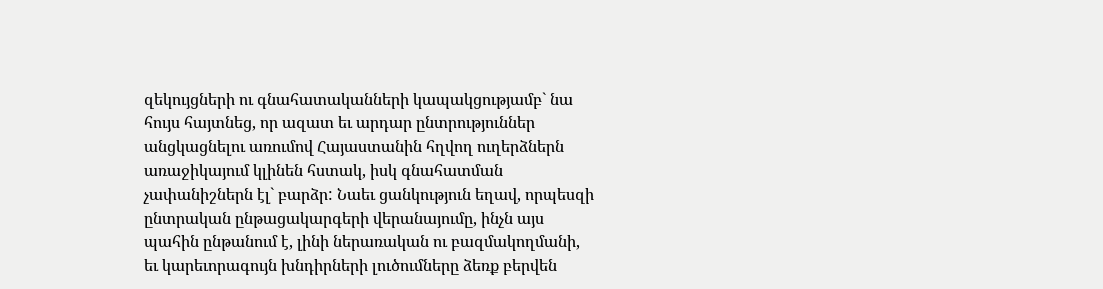զեկույցների ու գնահատականների կապակցությամբ` նա հույս հայտնեց, որ ազատ եւ արդար ընտրություններ անցկացնելու առումով Հայաստանին հղվող ուղերձներն առաջիկայում կլինեն հստակ, իսկ գնահատման չափանիշներն էլ` բարձր: Նաեւ ցանկություն եղավ, որպեսզի ընտրական ընթացակարգերի վերանայումը, ինչն այս պահին ընթանում է, լինի ներառական ու բազմակողմանի, եւ կարեւորագույն խնդիրների լուծումները ձեռք բերվեն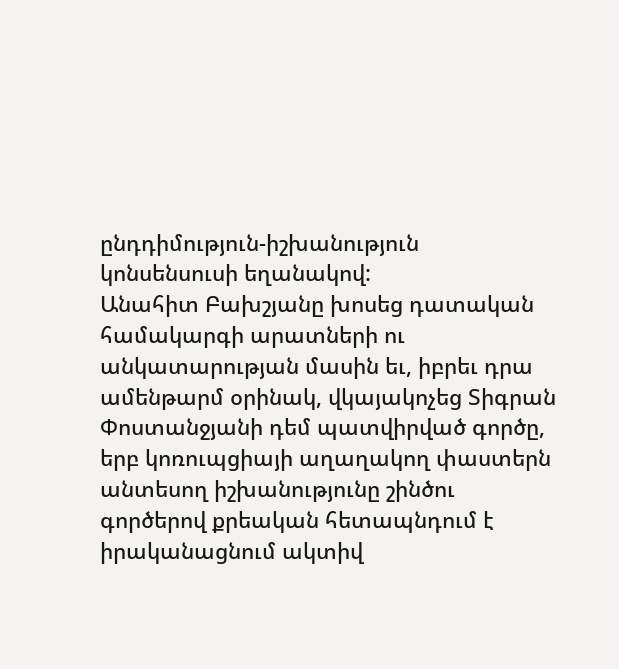ընդդիմություն-իշխանություն կոնսենսուսի եղանակով:
Անահիտ Բախշյանը խոսեց դատական համակարգի արատների ու անկատարության մասին եւ, իբրեւ դրա ամենթարմ օրինակ, վկայակոչեց Տիգրան Փոստանջյանի դեմ պատվիրված գործը, երբ կոռուպցիայի աղաղակող փաստերն անտեսող իշխանությունը շինծու գործերով քրեական հետապնդում է իրականացնում ակտիվ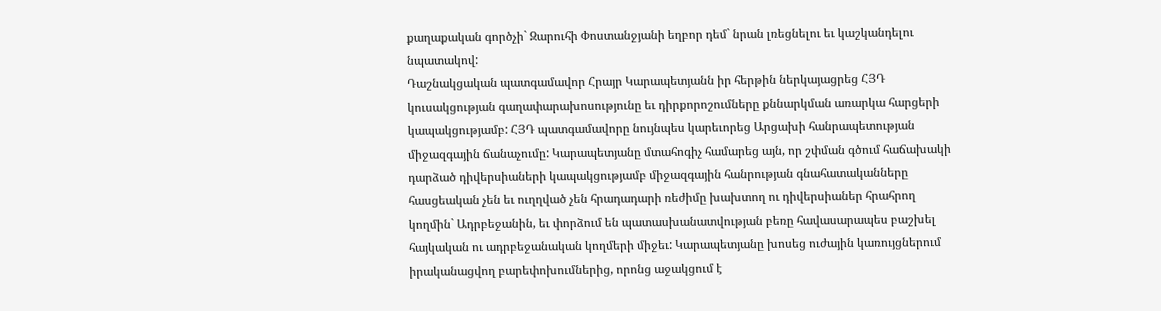քաղաքական գործչի` Զարուհի Փոստանջյանի եղբոր դեմ` նրան լռեցնելու եւ կաշկանդելու նպատակով:
Դաշնակցական պատգամավոր Հրայր Կարապետյանն իր հերթին ներկայացրեց ՀՅԴ կուսակցության գաղափարախոսությունը եւ դիրքորոշումները քննարկման առարկա հարցերի կապակցությամբ: ՀՅԴ պատգամավորը նույնպես կարեւորեց Արցախի հանրապետության միջազգային ճանաչումը: Կարապետյանը մտահոգիչ համարեց այն, որ շփման գծում հաճախակի դարձած դիվերսիաների կապակցությամբ միջազգային հանրության գնահատականները հասցեական չեն եւ ուղղված չեն հրադադարի ռեժիմը խախտող ու դիվերսիաներ հրահրող կողմին` Ադրբեջանին, եւ փորձում են պատասխանատվության բեռը հավասարապես բաշխել հայկական ու ադրբեջանական կողմերի միջեւ: Կարապետյանը խոսեց ուժային կառույցներում իրականացվող բարեփոխումներից, որոնց աջակցում է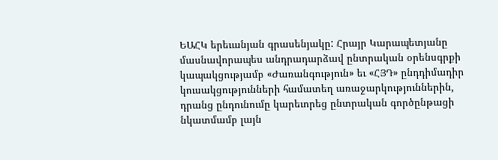ԵԱՀԿ երեւանյան գրասենյակը: Հրայր Կարապետյանը մասնավորապես անդրադարձավ ընտրական օրենսգրքի կապակցությամբ «Ժառանգություն» եւ «ՀՅԴ» ընդդիմադիր կուսակցությունների համատեղ առաջարկություններին, դրանց ընդունումը կարեւորեց ընտրական գործընթացի նկատմամբ լայն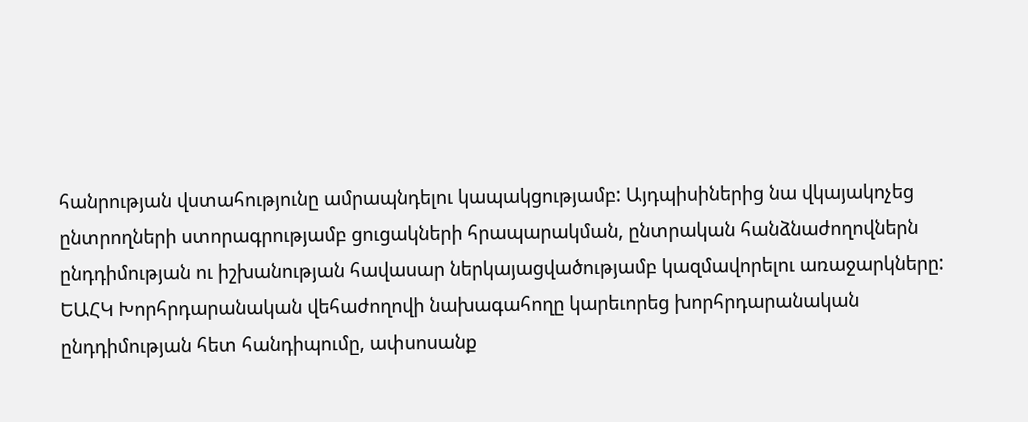հանրության վստահությունը ամրապնդելու կապակցությամբ: Այդպիսիներից նա վկայակոչեց ընտրողների ստորագրությամբ ցուցակների հրապարակման, ընտրական հանձնաժողովներն ընդդիմության ու իշխանության հավասար ներկայացվածությամբ կազմավորելու առաջարկները:
ԵԱՀԿ Խորհրդարանական վեհաժողովի նախագահողը կարեւորեց խորհրդարանական ընդդիմության հետ հանդիպումը, ափսոսանք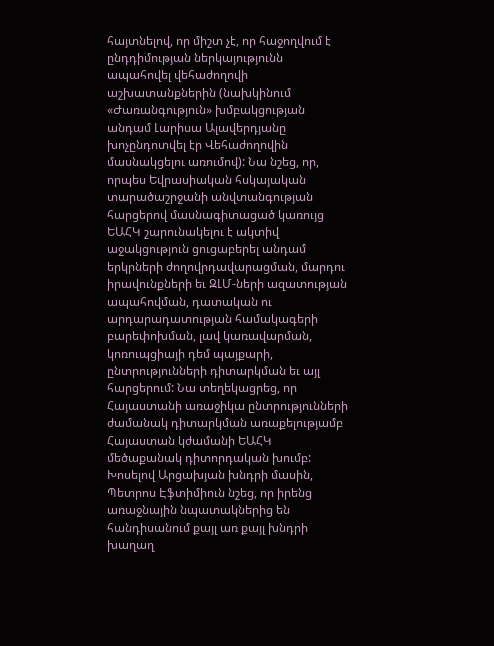հայտնելով, որ միշտ չէ, որ հաջողվում է ընդդիմության ներկայությունն ապահովել վեհաժողովի աշխատանքներին (նախկինում «Ժառանգություն» խմբակցության անդամ Լարիսա Ալավերդյանը խոչընդոտվել էր Վեհաժողովին մասնակցելու առումով): Նա նշեց, որ, որպես Եվրասիական հսկայական տարածաշրջանի անվտանգության հարցերով մասնագիտացած կառույց ԵԱՀԿ շարունակելու է ակտիվ աջակցություն ցուցաբերել անդամ երկրների ժողովրդավարացման, մարդու իրավունքների եւ ԶԼՄ-ների ազատության ապահովման, դատական ու արդարադատության համակագերի բարեփոխման, լավ կառավարման, կոռուպցիայի դեմ պայքարի, ընտրությունների դիտարկման եւ այլ հարցերում: Նա տեղեկացրեց, որ Հայաստանի առաջիկա ընտրությունների ժամանակ դիտարկման առաքելությամբ Հայաստան կժամանի ԵԱՀԿ մեծաքանակ դիտորդական խումբ:
Խոսելով Արցախյան խնդրի մասին, Պետրոս Էֆտիմիուն նշեց, որ իրենց առաջնային նպատակներից են հանդիսանում քայլ առ քայլ խնդրի խաղաղ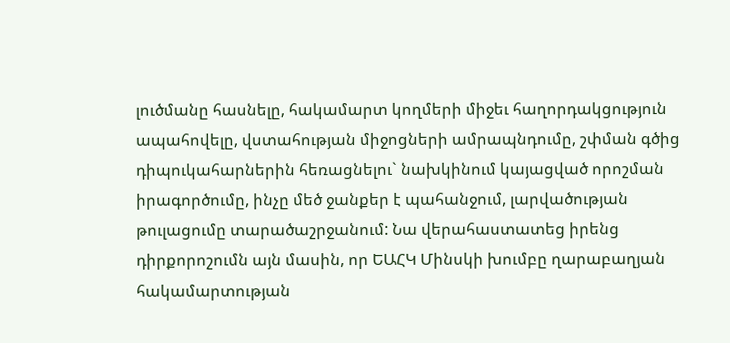լուծմանը հասնելը, հակամարտ կողմերի միջեւ հաղորդակցություն ապահովելը, վստահության միջոցների ամրապնդումը, շփման գծից դիպուկահարներին հեռացնելու` նախկինում կայացված որոշման իրագործումը, ինչը մեծ ջանքեր է պահանջում, լարվածության թուլացումը տարածաշրջանում: Նա վերահաստատեց իրենց դիրքորոշումն այն մասին, որ ԵԱՀԿ Մինսկի խումբը ղարաբաղյան հակամարտության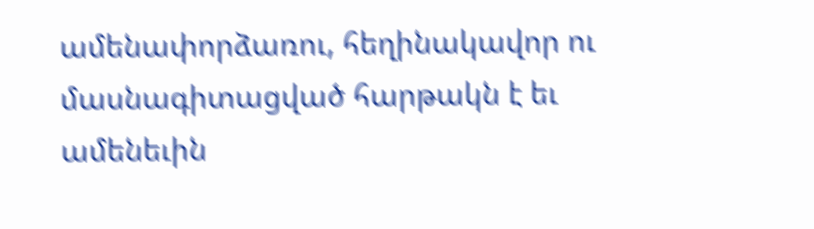ամենափորձառու, հեղինակավոր ու մասնագիտացված հարթակն է եւ ամենեւին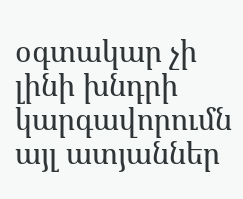օգտակար չի լինի խնդրի կարգավորումն այլ ատյաններ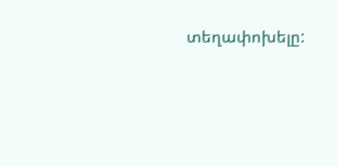տեղափոխելը: